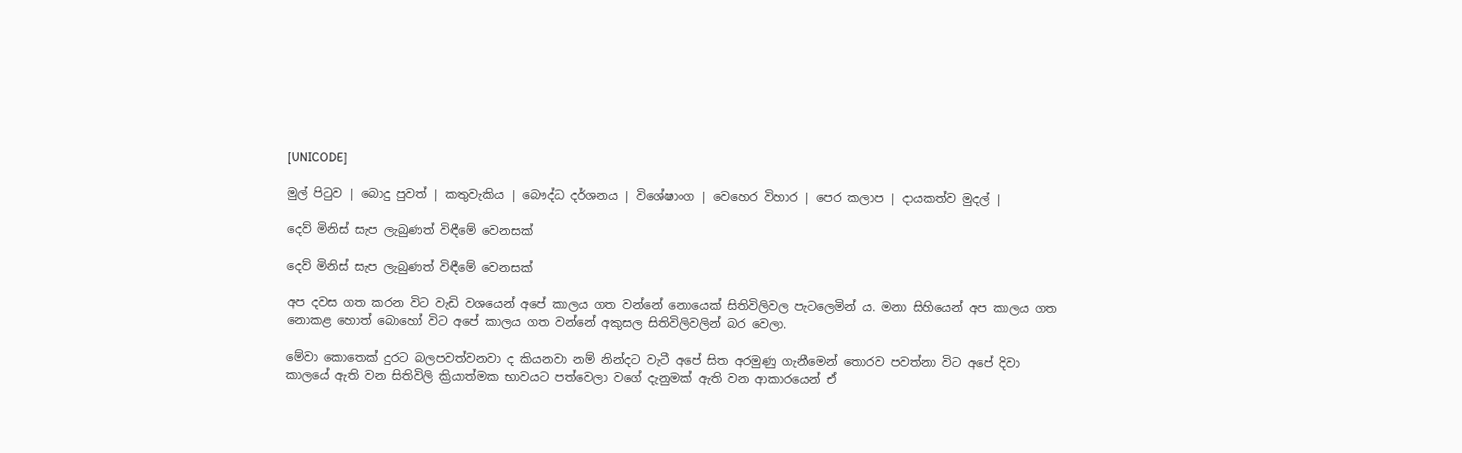[UNICODE]

මුල් පිටුව | බොදු පුවත් | කතුවැකිය | බෞද්ධ දර්ශනය | විශේෂාංග | වෙහෙර විහාර | පෙර කලාප | දායකත්ව මුදල් |

දෙව් මිනිස් සැප ලැබුණත් විඳීමේ වෙනසක්

දෙව් මිනිස් සැප ලැබුණත් විඳීමේ වෙනසක්

අප දවස ගත කරන විට වැඩි වශයෙන් අපේ කාලය ගත වන්නේ නොයෙක් සිතිවිලිවල පැටලෙමින් ය. මනා සිහියෙන් අප කාලය ගත නොකළ හොත් බොහෝ විට අපේ කාලය ගත වන්නේ අකුසල සිතිවිලිවලින් බර වෙලා.

මේවා කොතෙක් දුරට බලපවත්වනවා ද කියනවා නම් නින්දට වැටී අපේ සිත අරමුණු ගැනීමෙන් තොරව පවත්නා විට අපේ දිවා කාලයේ ඇති වන සිතිවිලි ක්‍රියාත්මක භාවයට පත්වෙලා වගේ දැනුමක් ඇති වන ආකාරයෙන් ඒ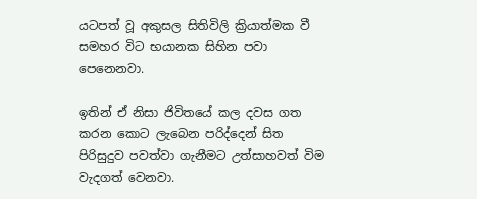යටපත් වූ අකුසල සිතිවිලි ක්‍රියාත්මක වී සමහර විට භයානක සිහින පවා පෙනෙනවා.

ඉතින් ඒ නිසා ජිවිතයේ කල දවස ගත කරන කොට ලැබෙන පරිද්දෙන් සිත පිරිසුදුව පවත්වා ගැනීමට උත්සාහවත් විම වැදගත් වෙනවා.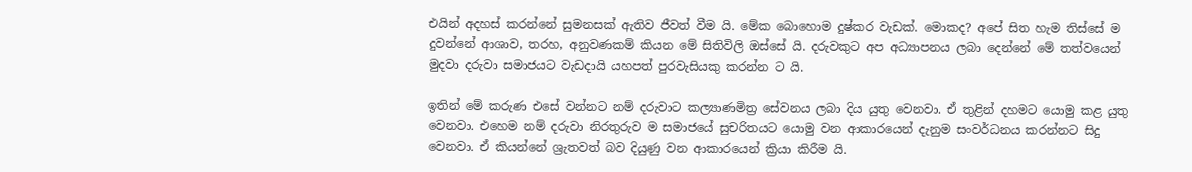එයින් අදහස් කරන්නේ සුමනසක් ඇතිව ජීවත් වීම යි. මේක බොහොම දුෂ්කර වැඩක්. මොකද? අපේ සිත හැම තිස්සේ ම දුවන්නේ ආශාව, තරහ, අනුවණකම් කියන මේ සිතිවිලි ඔස්සේ යි. දරුවකුට අප අධ්‍යාපනය ලබා දෙන්නේ මේ තත්වයෙන් මුදවා දරුවා සමාජයට වැඩදායි යහපත් පුරවැසියකු කරන්න ට යි.

ඉතින් මේ කරුණ එසේ වන්නට නම් දරුවාට කල්‍යාණමිත්‍ර සේවනය ලබා දිය යුතු වෙනවා. ඒ තුළින් දහමට යොමු කළ යුතු වෙනවා. එහෙම නම් දරුවා නිරතුරුව ම සමාජයේ සුචරිතයට යොමු වන ආකාරයෙන් දැනුම සංවර්ධනය කරන්නට සිදු වෙනවා. ඒ කියන්නේ ශ්‍රැතවත් බව දියුණු වන ආකාරයෙන් ක්‍රියා කිරීම යි.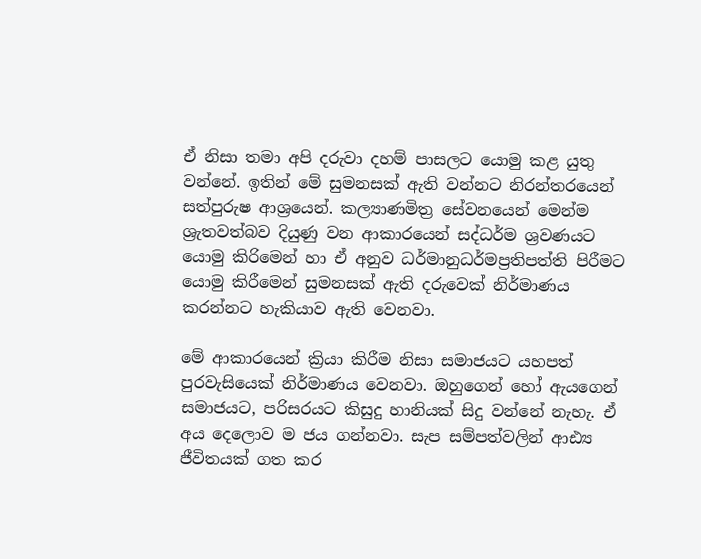ඒ නිසා තමා අපි දරුවා දහම් පාසලට යොමු කළ යුතු වන්නේ. ඉතින් මේ සුමනසක් ඇති වන්නට නිරන්තරයෙන් සත්පුරුෂ ආශ්‍රයෙන්. කල්‍යාණමිත්‍ර සේවනයෙන් මෙන්ම ශ්‍රැතවත්බව දියුණු වන ආකාරයෙන් සද්ධර්ම ශ්‍රවණයට යොමු කිරිමෙන් හා ඒ අනුව ධර්මානුධර්මප්‍රතිපත්ති පිරීමට යොමු කිරීමෙන් සුමනසක් ඇති දරුවෙක් නිර්මාණය කරන්නට හැකියාව ඇති වෙනවා.

මේ ආකාරයෙන් ක්‍රියා කිරීම නිසා සමාජයට යහපත් පුරවැසියෙක් නිර්මාණය වෙනවා. ඔහුගෙන් හෝ ඇයගෙන් සමාජයට, පරිසරයට කිසුදු හානියක් සිදු වන්නේ නැහැ. ඒ අය දෙලොව ම ජය ගන්නවා. සැප සම්පත්වලින් ආඪ්‍ය ජීවිතයක් ගත කර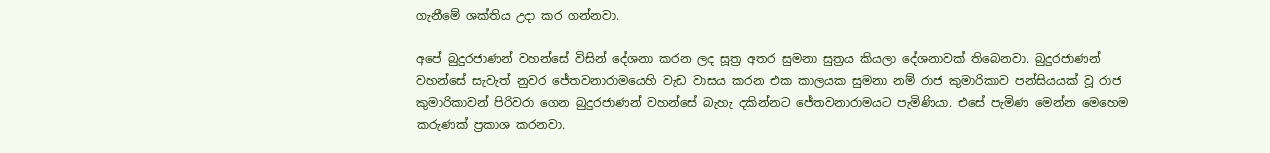ගැනීමේ ශක්තිය උදා කර ගන්නවා.

අපේ බුදුරජාණන් වහන්සේ විසින් දේශනා කරන ලද සූත්‍ර අතර සුමනා සුත්‍රය කියලා දේශනාවක් තිබෙනවා. බුදුරජාණන් වහන්සේ සැවැත් නුවර ජේතවනාරාමයෙහි වැඩ වාසය කරන එක කාලයක සුමනා නම් රාජ කුමාරිකාව පන්සියයක් වූ රාජ කුමාරිකාවන් පිරිවරා ගෙන බුදුරජාණන් වහන්සේ බැහැ දකින්නට ජේතවනාරාමයට පැමිණියා. එසේ පැමිණ මෙන්න මෙහෙම කරුණක් ප්‍රකාශ කරනවා.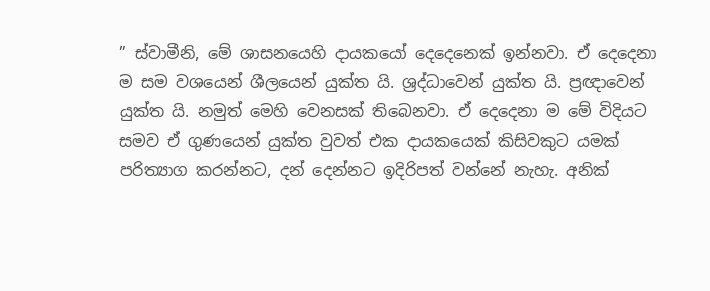” ස්වාමීනි, මේ ශාසනයෙහි දායකයෝ දෙදෙනෙක් ඉන්නවා. ඒ දෙදෙනා ම සම වශයෙන් ශීලයෙන් යුක්ත යි. ශ්‍රද්ධාවෙන් යුක්ත යි. ප්‍රඥාවෙන් යුක්ත යි. නමුත් මෙහි වෙනසක් තිබෙනවා. ඒ දෙදෙනා ම මේ විදියට සමව ඒ ගුණයෙන් යුක්ත වුවත් එක දායකයෙක් කිසිවකුට යමක් පරිත්‍යාග කරන්නට, දන් දෙන්නට ඉදිරිපත් වන්නේ නැහැ. අනික්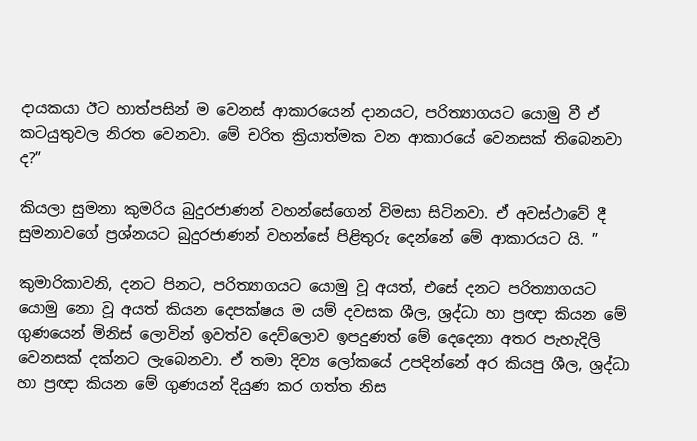දායකයා ඊට හාත්පසින් ම වෙනස් ආකාරයෙන් දානයට, පරිත්‍යාගයට යොමු වී ඒ කටයුතුවල නිරත වෙනවා. මේ චරිත ක්‍රියාත්මක වන ආකාරයේ වෙනසක් තිබෙනවා ද?”

කියලා සුමනා කුමරිය බුදුරජාණන් වහන්සේගෙන් විමසා සිටිනවා. ඒ අවස්ථාවේ දී සුමනාවගේ ප්‍රශ්නයට බුදුරජාණන් වහන්සේ පිළිතුරු දෙන්නේ මේ ආකාරයට යි. ”

කුමාරිකාවනි, දනට පිනට, පරිත්‍යාගයට යොමු වූ අයත්, එසේ දනට පරිත්‍යාගයට යොමු නො වූ අයත් කියන දෙපක්ෂය ම යම් දවසක ශීල, ශ්‍රද්ධා හා ප්‍රඥා කියන මේ ගුණයෙන් මිනිස් ලොවින් ඉවත්ව දෙව්ලොව ඉපදුණත් මේ දෙදෙනා අතර පැහැදිලි වෙනසක් දක්නට ලැබෙනවා. ඒ තමා දිව්‍ය ලෝකයේ උපදින්නේ අර කියපු ශීල, ශ්‍රද්ධා හා ප්‍රඥා කියන මේ ගුණයන් දියුණ කර ගත්ත නිස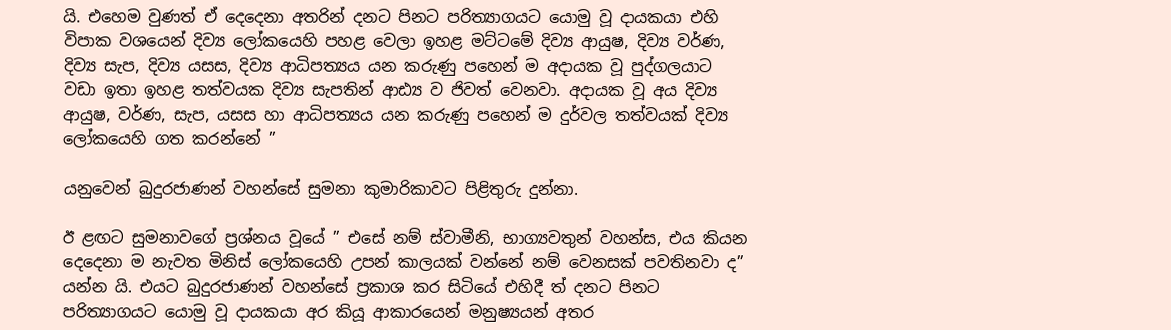යි. එහෙම වුණත් ඒ දෙදෙනා අතරින් දනට පිනට පරිත්‍යාගයට යොමු වූ දායකයා එහි විපාක වශයෙන් දිව්‍ය ලෝකයෙහි පහළ වෙලා ඉහළ මට්ටමේ දිව්‍ය ආයුෂ, දිව්‍ය වර්ණ, දිව්‍ය සැප, දිව්‍ය යසස, දිව්‍ය ආධිපත්‍යය යන කරුණු පහෙන් ම අදායක වූ පුද්ගලයාට වඩා ඉතා ඉහළ තත්වයක දිව්‍ය සැපතින් ආඪ්‍ය ව ජිවත් වෙනවා. අදායක වූ අය දිව්‍ය ආයුෂ, වර්ණ, සැප, යසස හා ආධිපත්‍යය යන කරුණු පහෙන් ම දුර්වල තත්වයක් දිව්‍ය ලෝකයෙහි ගත කරන්නේ ”

යනුවෙන් බුදුරජාණන් වහන්සේ සුමනා කුමාරිකාවට පිළිතුරු දුන්නා.

ඊ ළඟට සුමනාවගේ ප්‍රශ්නය වූයේ ” එසේ නම් ස්වාමීනි, භාග්‍යවතුන් වහන්ස, එය කියන දෙදෙනා ම නැවත මිනිස් ලෝකයෙහි උපන් කාලයක් වන්නේ නම් වෙනසක් පවතිනවා ද” යන්න යි. එයට බුදුරජාණන් වහන්සේ ප්‍රකාශ කර සිටියේ එහිදී ත් දනට පිනට පරිත්‍යාගයට යොමු වූ දායකයා අර කියූ ආකාරයෙන් මනුෂ්‍යයන් අතර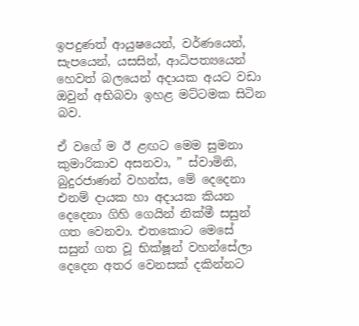ඉපදුණත් ආයුෂයෙන්, වර්ණයෙන්, සැපයෙන්, යසසින්, ආධිපත්‍යයෙන් හෙවත් බලයෙන් අදායක අයට වඩා ඔවුන් අභිබවා ඉහළ මට්ටමක සිටින බව.

ඒ වගේ ම ඊ ළඟට මෙම සුමනා කුමාරිකාව අසනවා, ” ස්වාමිනි, බුදුරජාණන් වහන්ස, මේ දෙදෙනා එනම් දායක හා අදායක කියන දෙදෙනා ගිහි ගෙයින් නික්මී සසුන් ගත වෙනවා. එතකොට මෙසේ සසුන් ගත වූ භික්ෂූන් වහන්සේලා දෙදෙන අතර වෙනසක් දකින්නට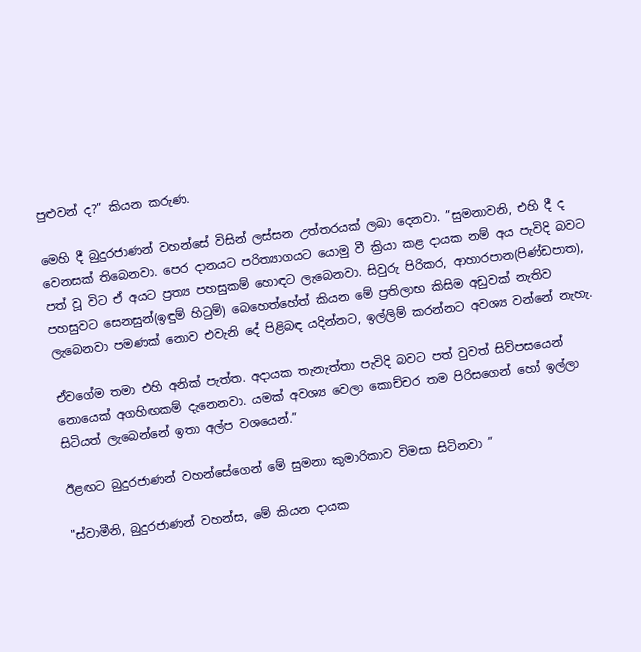පුළුවන් ද?” කියන කරුණ.

මෙහි දී බුදුරජාණන් වහන්සේ විසින් ලස්සන උත්තරයක් ලබා දෙනවා. ”සුමනාවනි, එහි දී ද වෙනසක් තිබෙනවා. පෙර දානයට පරිත්‍යාගයට යොමු වී ක්‍රියා කළ දායක නම් අය පැවිදි බවට පත් වූ විට ඒ අයට ප්‍රත්‍ය පහසුකම් හොඳට ලැබෙනවා. සිවුරු පිරිකර, ආහාරපාන(පිණ්ඩපාත), පහසුවට සෙනසුන්(ඉඳුම් හිටුම්) බෙහෙත්හේත් කියන මේ ප්‍රතිලාභ කිසිම අඩුවක් නැතිව ලැබෙනවා පමණක් නොව එවැනි දේ පිළිබඳ යදින්නට, ඉල්ලිම් කරන්නට අවශ්‍ය වන්නේ නැහැ.

ඒවගේම තමා එහි අනික් පැත්ත. අදායක තැනැත්තා පැවිදි බවට පත් වුවත් සිව්පසයෙන් නොයෙක් අගහිඟකම් දැනෙනවා. යමක් අවශ්‍ය වෙලා කොච්චර තම පිරිසගෙන් හෝ ඉල්ලා සිටියත් ලැබෙන්නේ ඉතා අල්ප වශයෙන්.”

ඊළඟට බුදුරජාණන් වහන්සේගෙන් මේ සුමනා කුමාරිකාව විමසා සිටිනවා ”

"ස්වාමීනි, බුදුරජාණන් වහන්ස, මේ කියන දායක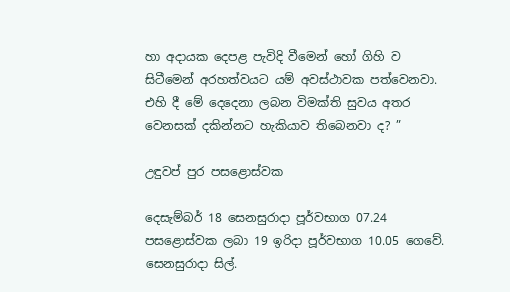හා අදායක දෙපළ පැවිදි වීමෙන් හෝ ගිහි ව සිටීමෙන් අරහත්වයට යම් අවස්ථාවක පත්වෙනවා. එහි දී මේ දෙදෙනා ලබන විමක්ති සුවය අතර වෙනසක් දකින්නට හැකියාව තිබෙනවා ද? ”

උඳුවප් පුර පසළොස්වක

දෙසැම්බර් 18 සෙනසුරාදා පූර්වභාග 07.24 පසළොස්වක ලබා 19 ඉරිදා පූර්වභාග 10.05 ගෙවේ. සෙනසුරාදා සිල්.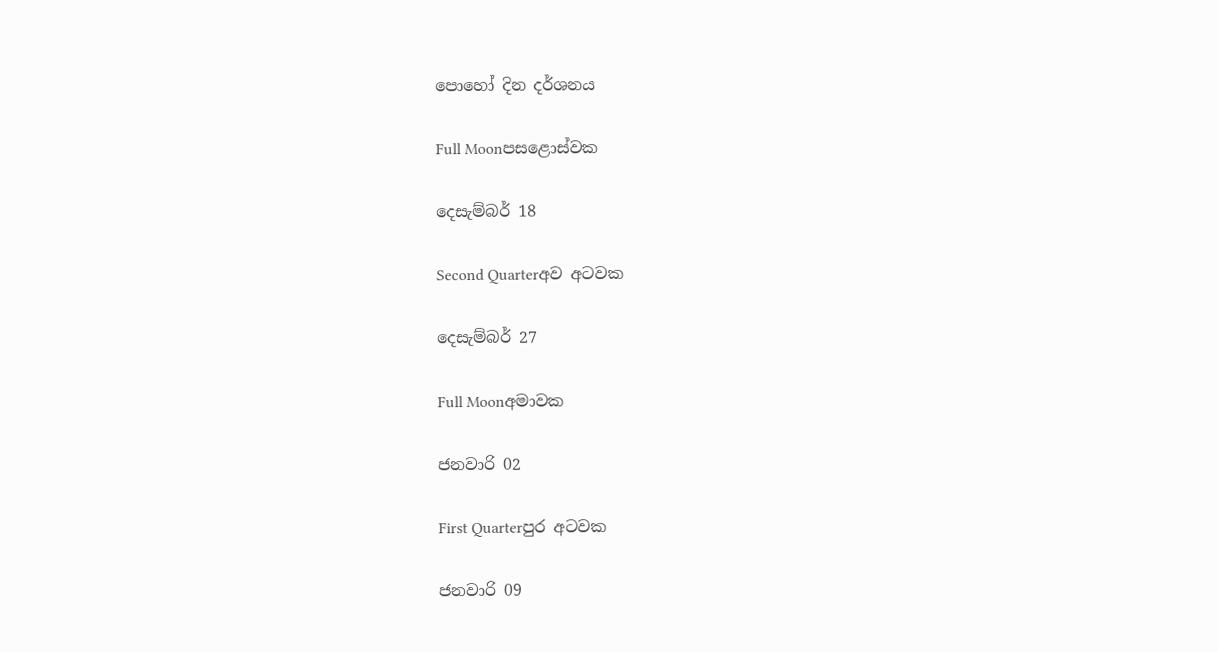පොහෝ දින දර්ශනය

Full Moonපසළොස්වක

දෙසැම්බර් 18

Second Quarterඅව අටවක

දෙසැම්බර් 27

Full Moonඅමාවක

ජනවාරි 02

First Quarterපුර අටවක

ජනවාරි 09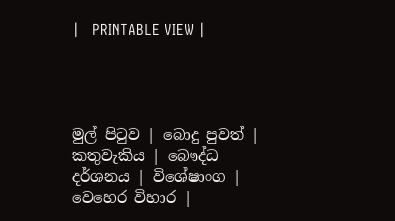|   PRINTABLE VIEW |




මුල් පිටුව | බොදු පුවත් | කතුවැකිය | බෞද්ධ දර්ශනය | විශේෂාංග | වෙහෙර විහාර |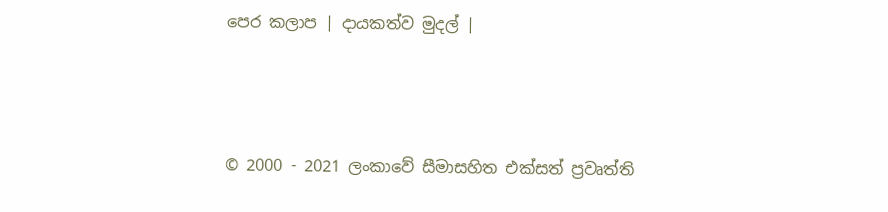පෙර කලාප | දායකත්ව මුදල් |



© 2000 - 2021 ලංකාවේ සීමාසහිත එක්සත් ප්‍රවෘත්ති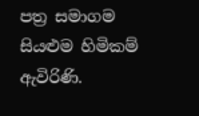පත්‍ර සමාගම
සියළුම හිමිකම් ඇවිරිණි.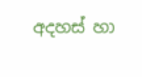අදහස් හා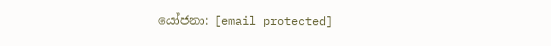යෝජනා: [email protected]